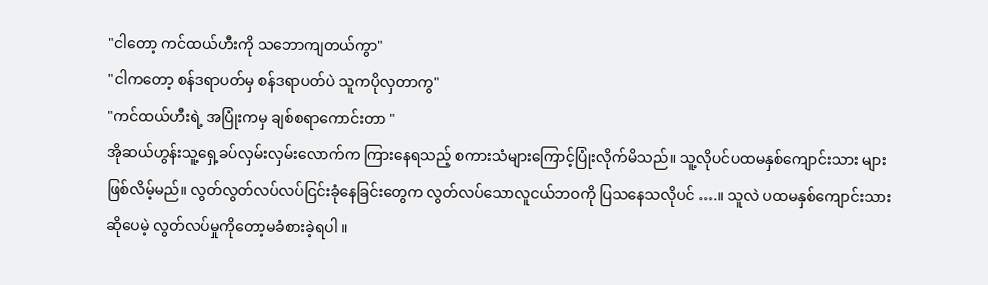"ငါတော့ ကင်ထယ်ဟီးကို သဘောကျတယ်ကွာ"
"ငါကတော့ စန်ဒရာပတ်မှ စန်ဒရာပတ်ပဲ သူကပိုလှတာကွ"
"ကင်ထယ်ဟီးရဲ့ အပြုံးကမှ ချစ်စရာကောင်းတာ "
အိုဆယ်ဟွန်းသူ့ရှေ့ခပ်လှမ်းလှမ်းလောက်က ကြားနေရသည့် စကားသံများကြောင့်ပြုံးလိုက်မိသည်။ သူ့လိုပင်ပထမနှစ်ကျောင်းသား များဖြစ်လိမ့်မည်။ လွတ်လွတ်လပ်လပ်ငြင်းခုံနေခြင်းတွေက လွတ်လပ်သောလူငယ်ဘဝကို ပြသနေသလိုပင် ….။ သူလဲ ပထမနှစ်ကျောင်းသား ဆိုပေမဲ့ လွတ်လပ်မှုကိုတော့မခံစားခဲ့ရပါ ။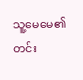သူ့မေမေ၏ တင်း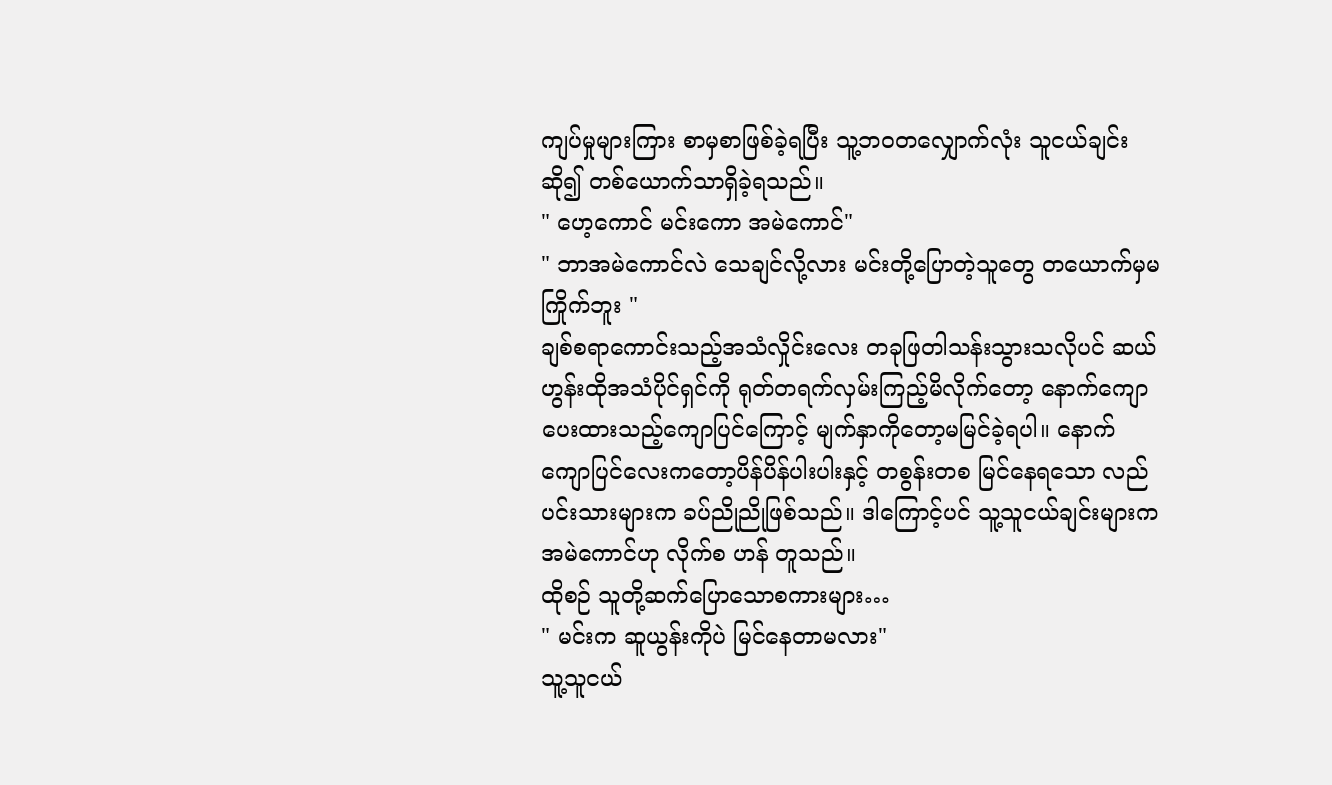ကျပ်မှုများကြား စာမှစာဖြစ်ခဲ့ရပြီး သူ့ဘဝတလျှောက်လုံး သူငယ်ချင်းဆို၍ တစ်ယောက်သာရှိခဲ့ရသည်။
" ဟေ့ကောင် မင်းကော အမဲကောင်"
" ဘာအမဲကောင်လဲ သေချင်လို့လား မင်းတို့ပြောတဲ့သူတွေ တယောက်မှမကြိုက်ဘူး "
ချစ်စရာကောင်းသည့်အသံလှိုင်းလေး တခုဖြတါသန်းသွားသလိုပင် ဆယ်ဟွန်းထိုအသံပိုင်ရှင်ကို ရုတ်တရက်လှမ်းကြည့်မိလိုက်တော့ နောက်ကျောပေးထားသည့်ကျောပြင်ကြောင့် မျက်နှာကိုတော့မမြင်ခဲ့ရပါ။ နောက်ကျောပြင်လေးကတော့ပိန်ပိန်ပါးပါးနှင့် တစွန်းတစ မြင်နေရသော လည်ပင်းသားများက ခပ်ညိုညိုဖြစ်သည်။ ဒါကြောင့်ပင် သူ့သူငယ်ချင်းများက အမဲကောင်ဟု လိုက်စ ဟန် တူသည်။
ထိုစဉ် သူတို့ဆက်ပြောသောစကားများ…
" မင်းက ဆူယွန်းကိုပဲ မြင်နေတာမလား"
သူ့သူငယ်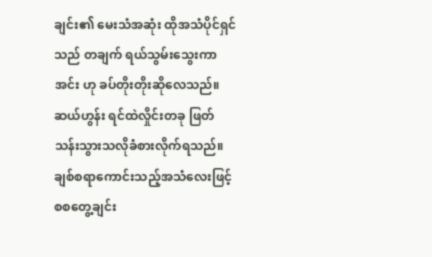ချင်း၏ မေးသံအဆုံး ထိုအသံပိုင်ရှင်သည် တချက် ရယ်သွမ်းသွေးကာ အင်း ဟု ခပ်တိုးတိုးဆိုလေသည်။
ဆယ်ဟွန်း ရင်ထဲလှိုင်းတခု ဖြတ်သန်းသွားသလိုခံစားလိုက်ရသည်။ ချစ်စရာကောင်းသည့်အသံလေးဖြင့် စစတွေ့ချင်း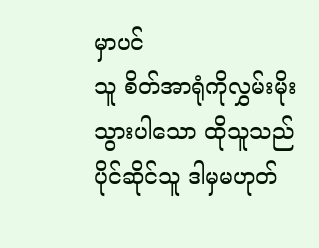မှာပင်
သူ စိတ်အာရုံကိုလွှမ်းမိုးသွားပါသော ထိုသူသည် ပိုင်ဆိုင်သူ ဒါမှမဟုတ်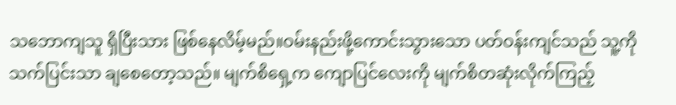သဘောကျသူ ရှိပြီးသား ဖြစ်နေလိမ့်မည်။ဝမ်းနည်းဖို့ကောင်းသွားသော ပတ်ဝန်းကျင်သည် သူ့ကိုသက်ပြင်းသာ ချစေတော့သည်။ မျက်စိရှေ့က ကျောပြင်လေးကို မျက်စိတဆုံးလိုက်ကြည့်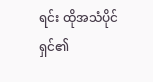ရင်း ထိုအသံပိုင်ရှင်၏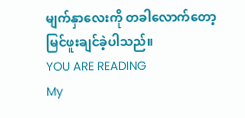မျက်နှာလေးကို တခါလောက်တော့မြင်ဖူးချင်ခဲ့ပါသည်။
YOU ARE READING
My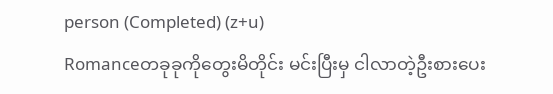person (Completed) (z+u)
Romanceတခုခုကိုတွေးမိတိုင်း မင်းပြီးမှ ငါလာတဲ့ဦးစားပေး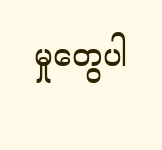မှုတွေပါ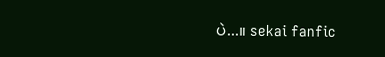ပဲ...။ sekai fanfic